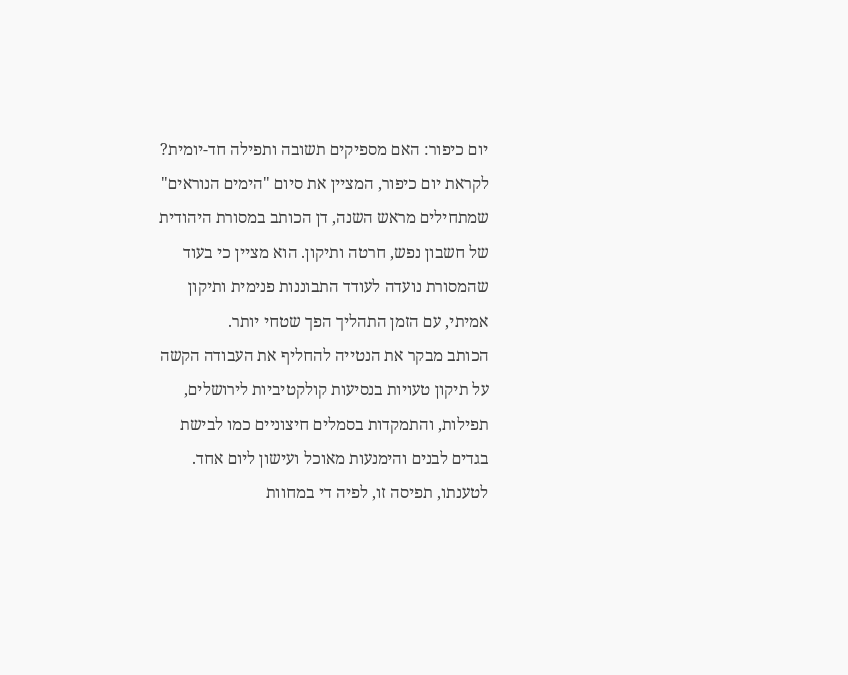יום כיפור: האם מספיקים תשובה ותפילה חד-יומית?
לקראת יום כיפור, המציין את סיום "הימים הנוראים" שמתחילים מראש השנה, דן הכותב במסורת היהודית של חשבון נפש, חרטה ותיקון. הוא מציין כי בעוד שהמסורת נועדה לעודד התבוננות פנימית ותיקון אמיתי, עם הזמן התהליך הפך שטחי יותר.
הכותב מבקר את הנטייה להחליף את העבודה הקשה על תיקון טעויות בנסיעות קולקטיביות לירושלים, תפילות, והתמקדות בסמלים חיצוניים כמו לבישת בגדים לבנים והימנעות מאוכל ועישון ליום אחד. לטענתו, תפיסה זו, לפיה די במחוות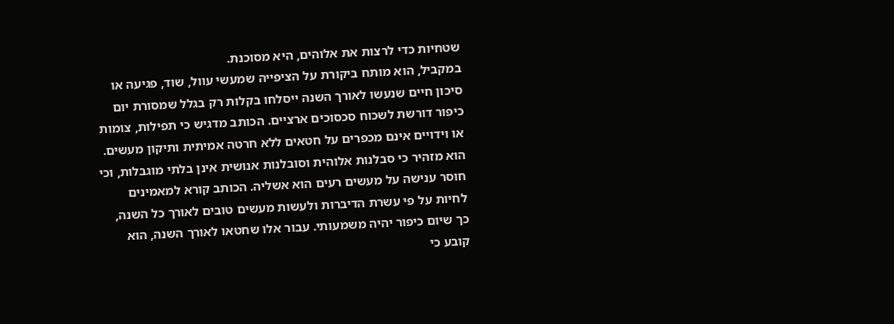שטחיות כדי לרצות את אלוהים, היא מסוכנת.
במקביל, הוא מותח ביקורת על הציפייה שמעשי עוול, שוד, פגיעה או סיכון חיים שנעשו לאורך השנה ייסלחו בקלות רק בגלל שמסורת יום כיפור דורשת לשכוח סכסוכים ארציים. הכותב מדגיש כי תפילות, צומות או וידויים אינם מכפרים על חטאים ללא חרטה אמיתית ותיקון מעשים.
הוא מזהיר כי סבלנות אלוהית וסובלנות אנושית אינן בלתי מוגבלות, וכי חוסר ענישה על מעשים רעים הוא אשליה. הכותב קורא למאמינים לחיות על פי עשרת הדיברות ולעשות מעשים טובים לאורך כל השנה, כך שיום כיפור יהיה משמעותי. עבור אלו שחטאו לאורך השנה, הוא קובע כי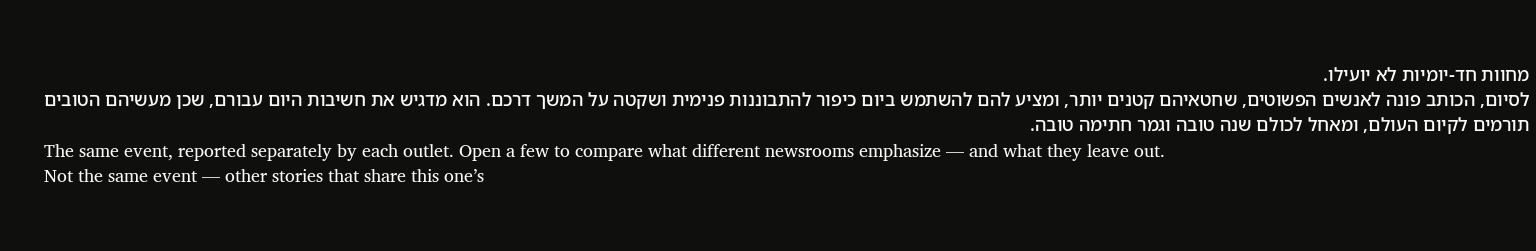מחוות חד-יומיות לא יועילו.
לסיום, הכותב פונה לאנשים הפשוטים, שחטאיהם קטנים יותר, ומציע להם להשתמש ביום כיפור להתבוננות פנימית ושקטה על המשך דרכם. הוא מדגיש את חשיבות היום עבורם, שכן מעשיהם הטובים תורמים לקיום העולם, ומאחל לכולם שנה טובה וגמר חתימה טובה.
The same event, reported separately by each outlet. Open a few to compare what different newsrooms emphasize — and what they leave out.
Not the same event — other stories that share this one’s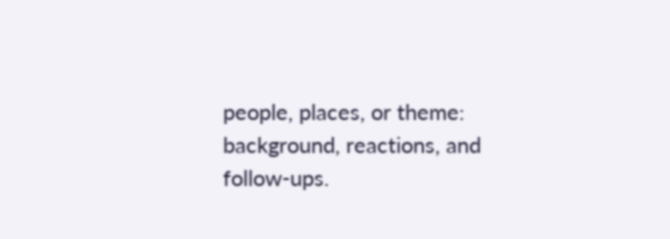people, places, or theme: background, reactions, and follow-ups.